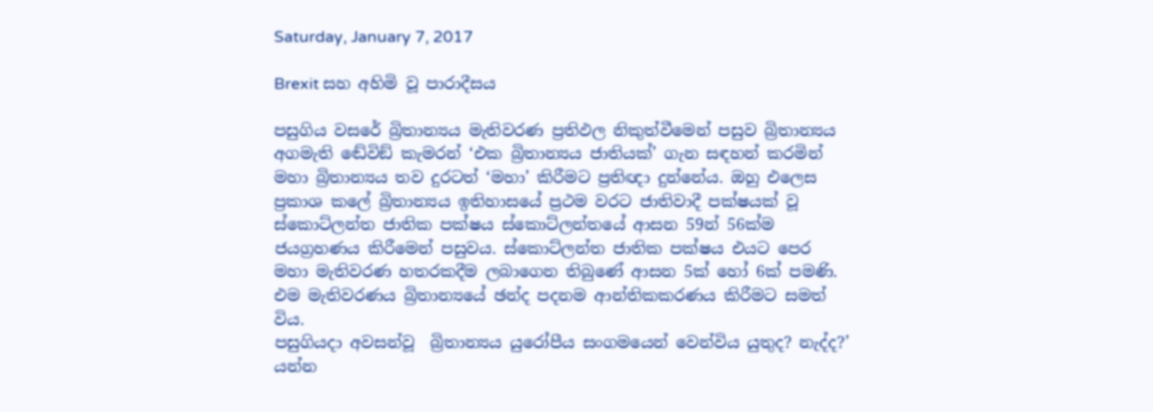Saturday, January 7, 2017

Brexit සහ අහිමි වූ පාරාදීසය

පසුගිය වසරේ බ්‍රිතාන්‍යය මැතිවරණ ප්‍රතිඵල නිකුත්වීමෙන් පසුව බ්‍රිතාන්‍යය අගමැති ඬේවිඞ් කැමරන් ‘එක බ්‍රිතාන්‍යය ජාතියක්’ ගැන සඳහන් කරමින් මහා බ්‍රිතාන්‍යය තව දුරටත් ‘මහා’ කිරීමට ප්‍රතිඥා දුන්නේය. ඔහු එලෙස ප්‍රකාශ කලේ බ්‍රිතාන්‍යය ඉතිහාසයේ ප්‍රථම වරට ජාතිවාදී පක්ෂයක් වූ ස්කොට්ලන්ත ජාතික පක්ෂය ස්කොට්ලන්තයේ ආසන 59න් 56ක්ම ජයග්‍රහණය කිරීමෙන් පසුවය. ස්කොට්ලන්ත ජාතික පක්ෂය එයට පෙර මහා මැතිවරණ හතරකදීම ලබාගෙන තිබුණේ ආසන 5ක් හෝ 6ක් පමණි. එම මැතිවරණය බ්‍රිතාන්‍යයේ ඡන්ද පදනම ආන්තිකකරණය කිරීමට සමත් විය.
පසුගියදා අවසන්වූ  බ්‍රිතාන්‍යය යුරෝපීය සංගමයෙන් වෙන්විය යුතුද? නැද්ද?’ යන්න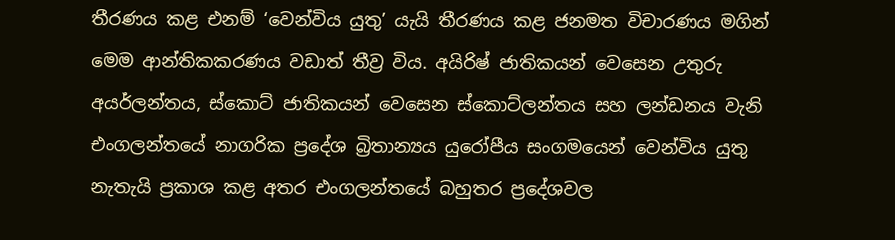තීරණය කළ එනම් ‘වෙන්විය යුතු’ යැයි තීරණය කළ ජනමත විචාරණය මගින් මෙම ආන්තිකකරණය වඩාත් තීව්‍ර විය. අයිරිෂ් ජාතිකයන් වෙසෙන උතුරු අයර්ලන්තය, ස්කොට් ජාතිකයන් වෙසෙන ස්කොට්ලන්තය සහ ලන්ඩනය වැනි එංගලන්තයේ නාගරික ප්‍රදේශ බ්‍රිතාන්‍යය යුරෝපීය සංගමයෙන් වෙන්විය යුතු නැතැයි ප්‍රකාශ කළ අතර එංගලන්තයේ බහුතර ප්‍රදේශවල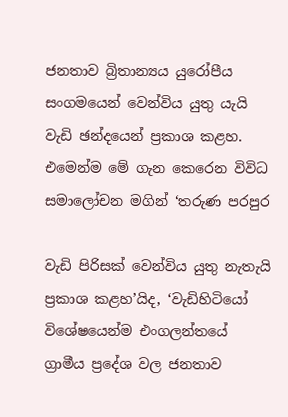ජනතාව බ්‍රිතාන්‍යය යුරෝපීය සංගමයෙන් වෙන්විය යුතු යැයි වැඩි ඡන්දයෙන් ප්‍රකාශ කළහ. එමෙන්ම මේ ගැන කෙරෙන විවිධ සමාලෝචන මගින් ‘තරුණ පරපුර

වැඩි පිරිසක් වෙන්විය යුතු නැතැයි ප්‍රකාශ කළහ’යිද, ‘වැඩිහිටියෝ විශේෂයෙන්ම එංගලන්තයේ ග්‍රාමීය ප්‍රදේශ වල ජනතාව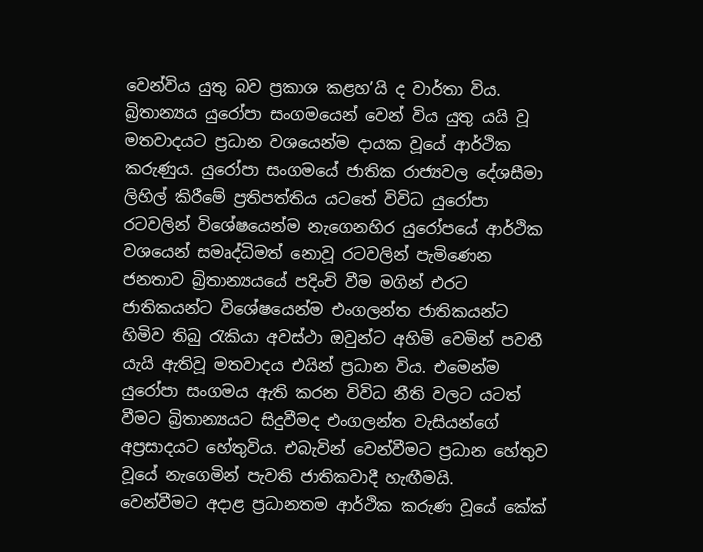වෙන්විය යුතු බව ප්‍රකාශ කළහ’යි ද වාර්තා විය.
බ්‍රිතාන්‍යය යුරෝපා සංගමයෙන් වෙන් විය යුතු යයි වූ මතවාදයට ප්‍රධාන වශයෙන්ම දායක වූයේ ආර්ථික කරුණුය. යුරෝපා සංගමයේ ජාතික රාජ්‍යවල දේශසීමා ලිහිල් කිරීමේ ප්‍රතිපත්තිය යටතේ විවිධ යුරෝපා රටවලින් විශේෂයෙන්ම නැගෙනහිර යුරෝපයේ ආර්ථික වශයෙන් සමෘද්ධිමත් නොවූ රටවලින් පැමිණෙන ජනතාව බ්‍රිතාන්‍යයයේ පදිංචි වීම මගින් එරට ජාතිකයන්ට විශේෂයෙන්ම එංගලන්ත ජාතිකයන්ට හිමිව තිබු රැකියා අවස්ථා ඔවුන්ට අහිමි වෙමින් පවතී යැයි ඇතිවූ මතවාදය එයින් ප්‍රධාන විය. එමෙන්ම යුරෝපා සංගමය ඇති කරන විවිධ නීති වලට යටත් වීමට බ්‍රිතාන්‍යයට සිදුවීමද එංගලන්ත වැසියන්ගේ අප්‍රසාදයට හේතුවිය. එබැවින් වෙන්වීමට ප්‍රධාන හේතුව වූයේ නැගෙමින් පැවති ජාතිකවාදී හැඟීමයි.
වෙන්වීමට අදාළ ප්‍රධානතම ආර්ථික කරුණ වූයේ කේක්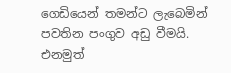ගෙඩියෙන් තමන්ට ලැබෙමින් පවතින පංගුව අඩු වීමයි. එනමුත්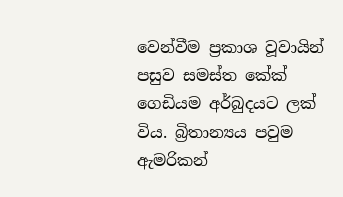වෙන්වීම ප්‍රකාශ වූවායින් පසුව සමස්ත කේක් ගෙඩියම අර්බුදයට ලක් විය. බ්‍රිතාන්‍යය පවුම ඇමරිකන්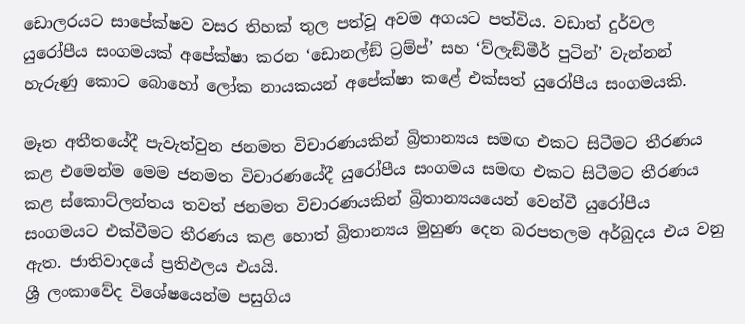ඩොලරයට සාපේක්ෂව වසර තිහක් තුල පත්වූ අවම අගයට පත්විය. වඩාත් දුර්වල යුරෝපීය සංගමයක් අපේක්ෂා කරන ‘ඩොනල්ඞ් ට්‍රම්ප්’ සහ ‘ව්ලැඞ්මීර් පුටින්’ වැන්නන් හැරුණු කොට බොහෝ ලෝක නායකයන් අපේක්ෂා කළේ එක්සත් යුරෝපීය සංගමයකි.

මෑත අතීතයේදී පැවැත්වුන ජනමත විචාරණයකින් බ්‍රිතාන්‍යය සමඟ එකට සිටීමට තීරණය කළ එමෙන්ම මෙම ජනමත විචාරණයේදී යුරෝපීය සංගමය සමඟ එකට සිටීමට තීරණය කළ ස්කොට්ලන්තය තවත් ජනමත විචාරණයකින් බ්‍රිතාන්‍යයයෙන් වෙන්වී යුරෝපීය සංගමයට එක්වීමට තීරණය කළ හොත් බ්‍රිතාන්‍යය මුහුණ දෙන බරපතලම අර්බුදය එය වනු ඇත. ජාතිවාදයේ ප්‍රතිඵලය එයයි.
ශ්‍රී ලංකාවේද විශේෂයෙන්ම පසුගිය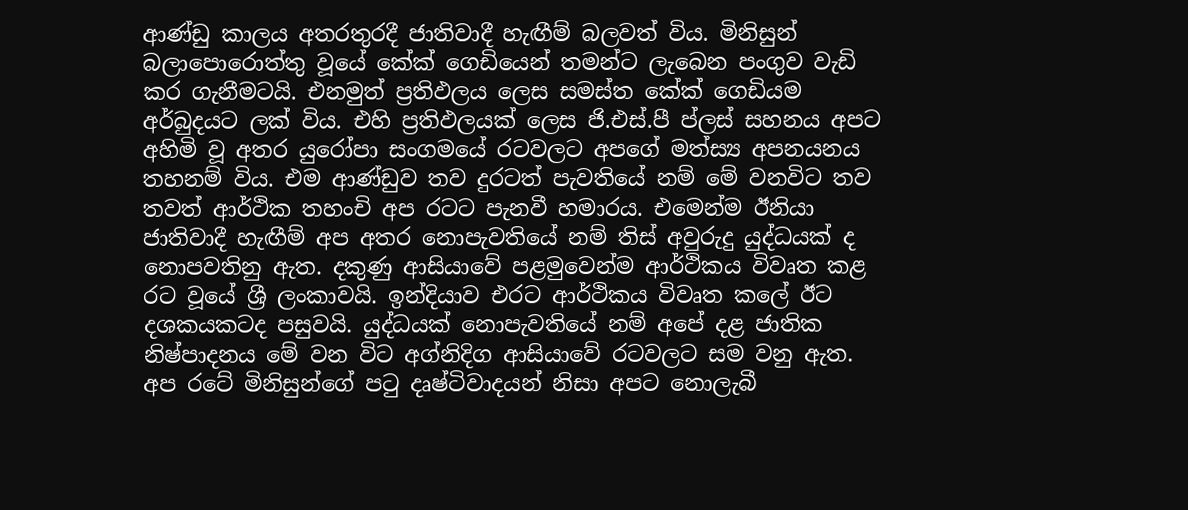ආණ්ඩු කාලය අතරතුරදී ජාතිවාදී හැඟීම් බලවත් විය. මිනිසුන් බලාපොරොත්තු වූයේ කේක් ගෙඩියෙන් තමන්ට ලැබෙන පංගුව වැඩි කර ගැනීමටයි. එනමුත් ප්‍රතිඵලය ලෙස සමස්ත කේක් ගෙඩියම අර්බුදයට ලක් විය. එහි ප්‍රතිඵලයක් ලෙස ජි.එස්.පී ප්ලස් සහනය අපට අහිමි වූ අතර යුරෝපා සංගමයේ රටවලට අපගේ මත්ස්‍ය අපනයනය තහනම් විය. එම ආණ්ඩුව තව දුරටත් පැවතියේ නම් මේ වනවිට තව තවත් ආර්ථික තහංචි අප රටට පැනවී හමාරය. එමෙන්ම ඊනියා ජාතිවාදී හැඟීම් අප අතර නොපැවතියේ නම් තිස් අවුරුදු යුද්ධයක් ද නොපවතිනු ඇත. දකුණු ආසියාවේ පළමුවෙන්ම ආර්ථිකය විවෘත කළ රට වූයේ ශ්‍රී ලංකාවයි. ඉන්දියාව එරට ආර්ථිකය විවෘත කලේ ඊට දශකයකටද පසුවයි. යුද්ධයක් නොපැවතියේ නම් අපේ දළ ජාතික නිෂ්පාදනය මේ වන විට අග්නිදිග ආසියාවේ රටවලට සම වනු ඇත. අප රටේ මිනිසුන්ගේ පටු දෘෂ්ටිවාදයන් නිසා අපට නොලැබී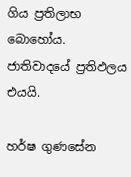ගිය ප්‍රතිලාභ බොහෝය. ජාතිවාදයේ ප්‍රතිඵලය එයයි.

හර්ෂ ගුණසේන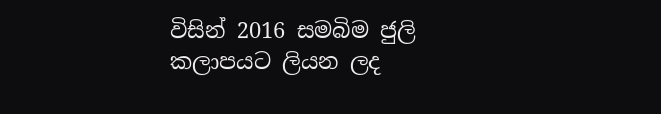විසින් 2016 සමබිම ජුලි කලාපයට ලියන ලද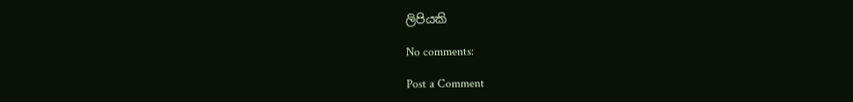ලිපියකි

No comments:

Post a Comment